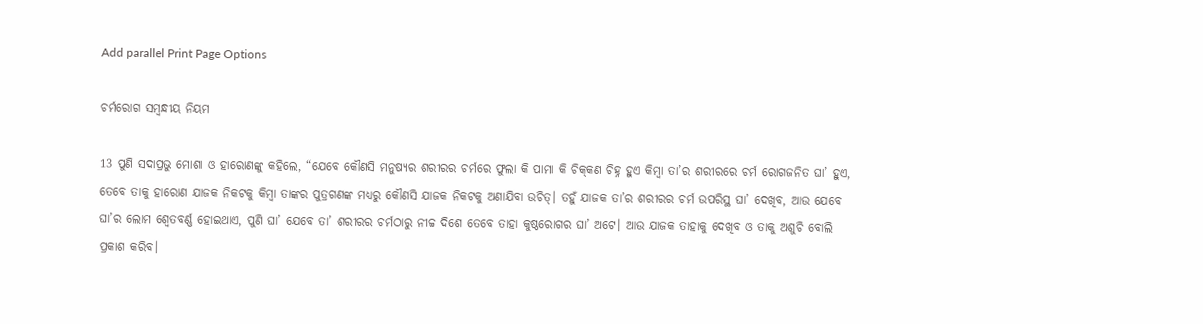Add parallel Print Page Options

ଚର୍ମରୋଗ ସମ୍ବନ୍ଧୀୟ ନିୟମ

13 ପୁଣି ସଦାପ୍ରଭୁ ମୋଶା ଓ ହାରୋଣଙ୍କୁ କହିଲେ, “ଯେବେ କୌଣସି ମନୁଷ୍ୟର ଶରୀରର ଚର୍ମରେ ଫୁଲା କି ପାମା କି ଚି‌‌କ୍‌‌‌କଣ ଚିହ୍ନ ହୁଏ କିମ୍ବା ତା’ର ଶରୀରରେ ଚର୍ମ ରୋଗଜନିତ ଘା’ ହୁଏ, ତେବେ ତାକୁ ହାରୋଣ ଯାଜକ ନିକଟକୁ କିମ୍ବା ତାଙ୍କର ପୁତ୍ରଗଣଙ୍କ ମଧ୍ୟରୁ କୌଣସି ଯାଜକ ନିକଟକୁ ଅଣାଯିବା ଉଚିତ୍। ତହୁଁ ଯାଜକ ତା’ର ଶରୀରର ଚର୍ମ ଉପରିସ୍ଥ ଘା’ ଦେଖିବ, ଆଉ ଯେବେ ଘା’ର ଲୋମ ଶ୍ୱେତବର୍ଣ୍ଣ ହୋଇଥାଏ, ପୁଣି ଘା’ ଯେବେ ତା’ ଶରୀରର ଚର୍ମଠାରୁ ନୀଚ୍ଚ ଦିଶେ ତେବେ ତାହା କୁଷ୍ଠରୋଗର ଘା’ ଅଟେ। ଆଉ ଯାଜକ ତାହାକୁ ଦେଖିବ ଓ ତାକୁ ଅଶୁଚି ବୋଲି ପ୍ରକାଶ କରିବ।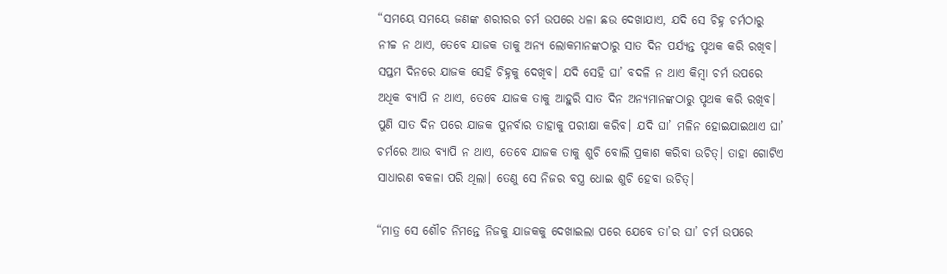“ସମୟେ ସମୟେ ଜଣଙ୍କ ଶରୀରର ଚର୍ମ ଉପରେ ଧଳା ଛଉ ଦେଖାଯାଏ, ଯଦି ସେ ଚିହ୍ନ ଚର୍ମଠାରୁ ନୀଚ୍ଚ ନ ଥାଏ, ତେବେ ଯାଜକ ତାକୁ ଅନ୍ୟ ଲୋକମାନଙ୍କଠାରୁ ସାତ ଦିନ ପର୍ଯ୍ୟନ୍ତ ପୃଥକ କରି ରଖିବ। ସପ୍ତମ ଦିନରେ ଯାଜକ ସେହି ଚିହ୍ନକୁ ଦେଖିବ। ଯଦି ସେହି ଘା’ ବଦଳି ନ ଥାଏ କିମ୍ବା ଚର୍ମ ଉପରେ ଅଧିକ ବ୍ୟାପି ନ ଥାଏ, ତେବେ ଯାଜକ ତାକୁ ଆହୁରି ସାତ ଦିନ ଅନ୍ୟମାନଙ୍କଠାରୁ ପୃଥକ କରି ରଖିବ। ପୁଣି ସାତ ଦିନ ପରେ ଯାଜକ ପୁନର୍ବାର ତାହାକୁ ପରୀକ୍ଷା କରିବ। ଯଦି ଘା’ ମଳିନ ହୋଇଯାଇଥାଏ ଘା’ ଚର୍ମରେ ଆଉ ବ୍ୟାପି ନ ଥାଏ, ତେବେ ଯାଜକ ତାକୁ ଶୁଚି ବୋଲି ପ୍ରକାଶ କରିବା ଉଚିତ୍। ତାହା ଗୋଟିଏ ସାଧାରଣ ବକଳା ପରି ଥିଲା। ତେଣୁ ସେ ନିଜର ବସ୍ତ୍ର ଧୋଇ ଶୁଚି ହେବା ଉଚିତ୍।

“ମାତ୍ର ସେ ଶୌଚ ନିମନ୍ତେ ନିଜକୁ ଯାଜକକୁ ଦେଖାଇଲା ପରେ ଯେବେ ତା’ର ଘା’ ଚର୍ମ ଉପରେ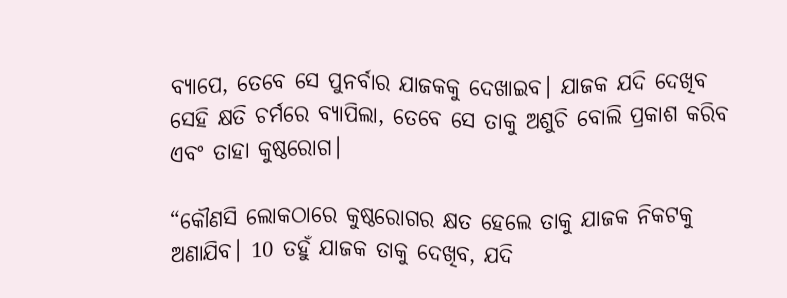ବ୍ୟାପେ, ତେବେ ସେ ପୁନର୍ବାର ଯାଜକକୁ ଦେଖାଇବ। ଯାଜକ ଯଦି ଦେଖିବ ସେହି କ୍ଷତି ଚର୍ମରେ ବ୍ୟାପିଲା, ତେବେ ସେ ତାକୁ ଅଶୁଚି ବୋଲି ପ୍ରକାଶ କରିବ ଏବଂ ତାହା କୁଷ୍ଠରୋଗ।

“କୌଣସି ଲୋକଠାରେ କୁଷ୍ଠରୋଗର କ୍ଷତ ହେଲେ ତାକୁ ଯାଜକ ନିକଟକୁ ଅଣାଯିବ। 10 ତହୁଁ ଯାଜକ ତାକୁ ଦେଖିବ, ଯଦି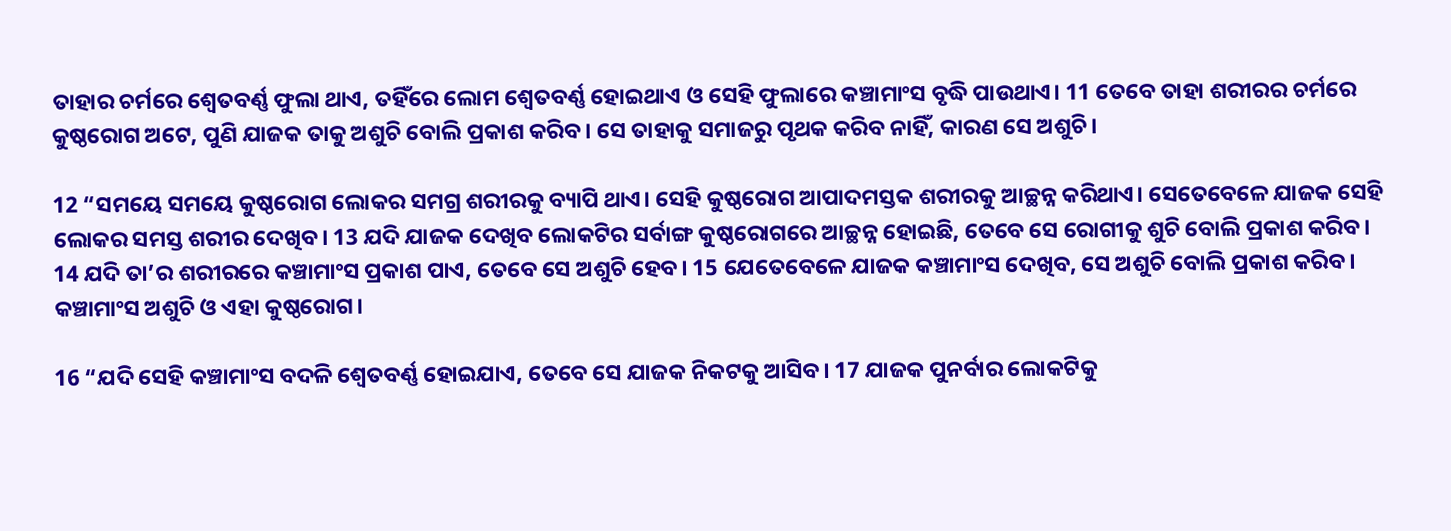ତାହାର ଚର୍ମରେ ଶ୍ୱେତବର୍ଣ୍ଣ ଫୁଲା ଥାଏ, ତହିଁରେ ଲୋମ ଶ୍ୱେତବର୍ଣ୍ଣ ହୋଇଥାଏ ଓ ସେହି ଫୁଲାରେ କଞ୍ଚାମାଂସ ବୃଦ୍ଧି ପାଉଥାଏ। 11 ତେବେ ତାହା ଶରୀରର ଚର୍ମରେ କୁଷ୍ଠରୋଗ ଅଟେ, ପୁଣି ଯାଜକ ତାକୁ ଅଶୁଚି ବୋଲି ପ୍ରକାଶ କରିବ। ସେ ତାହାକୁ ସମାଜରୁ ପୃଥକ କରିବ ନାହିଁ, କାରଣ ସେ ଅଶୁଚି।

12 “ସମୟେ ସମୟେ କୁଷ୍ଠରୋଗ ଲୋକର ସମଗ୍ର ଶରୀରକୁ ବ୍ୟାପି ଥାଏ। ସେହି କୁଷ୍ଠରୋଗ ଆପାଦମସ୍ତକ ଶରୀରକୁ ଆଚ୍ଛନ୍ନ କରିଥାଏ। ସେତେବେଳେ ଯାଜକ ସେହି ଲୋକର ସମସ୍ତ ଶରୀର ଦେଖିବ। 13 ଯଦି ଯାଜକ ଦେଖିବ ଲୋକଟିର ସର୍ବାଙ୍ଗ କୁଷ୍ଠରୋଗରେ ଆଚ୍ଛନ୍ନ ହୋଇଛି, ତେବେ ସେ ରୋଗୀକୁ ଶୁଚି ବୋଲି ପ୍ରକାଶ କରିବ। 14 ଯଦି ତା’ର ଶରୀରରେ କଞ୍ଚାମାଂସ ପ୍ରକାଶ ପାଏ, ତେବେ ସେ ଅଶୁଚି ହେବ। 15 ଯେତେବେଳେ ଯାଜକ କଞ୍ଚାମାଂସ ଦେଖିବ, ସେ ଅଶୁଚି ବୋଲି ପ୍ରକାଶ କରିବ। କଞ୍ଚାମାଂସ ଅଶୁଚି ଓ ଏହା କୁଷ୍ଠରୋଗ।

16 “ଯଦି ସେହି କଞ୍ଚାମାଂସ ବଦଳି ଶ୍ୱେତବର୍ଣ୍ଣ ହୋଇଯାଏ, ତେବେ ସେ ଯାଜକ ନିକଟକୁ ଆସିବ। 17 ଯାଜକ ପୁନର୍ବାର ଲୋକଟିକୁ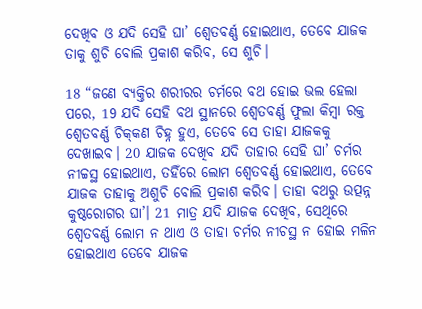ଦେଖିବ ଓ ଯଦି ସେହି ଘା’ ଶ୍ୱେତବର୍ଣ୍ଣ ହୋଇଥାଏ, ତେବେ ଯାଜକ ତାକୁ ଶୁଚି ବୋଲି ପ୍ରକାଶ କରିବ, ସେ ଶୁଚି।

18 “ଜଣେ ବ୍ୟକ୍ତିର ଶରୀରର ଚର୍ମରେ ବଥ ହୋଇ ଭଲ ହେଲା ପରେ, 19 ଯଦି ସେହି ବଥ ସ୍ଥାନରେ ଶ୍ୱେତବର୍ଣ୍ଣ ଫୁଲା କିମ୍ବା ରକ୍ତ ଶ୍ୱେତବର୍ଣ୍ଣ ଚି‌‌କ୍‌‌‌କଣ ଚିହ୍ନ ହୁଏ, ତେବେ ସେ ତାହା ଯାଜକକୁ ଦେଖାଇବ। 20 ଯାଜକ ଦେଖିବ ଯଦି ତାହାର ସେହି ଘା’ ଚର୍ମର ନୀଚ୍ଚସ୍ଥ ହୋଇଥାଏ, ତହିଁରେ ଲୋମ ଶ୍ୱେତବର୍ଣ୍ଣ ହୋଇଥାଏ, ତେବେ ଯାଜକ ତାହାକୁ ଅଶୁଚି ବୋଲି ପ୍ରକାଶ କରିବ। ତାହା ବଥରୁ ଉତ୍ପନ୍ନ କୁଷ୍ଠରୋଗର ଘା’। 21 ମାତ୍ର ଯଦି ଯାଜକ ଦେଖିବ, ସେଥିରେ ଶ୍ୱେତବର୍ଣ୍ଣ ଲୋମ ନ ଥାଏ ଓ ତାହା ଚର୍ମର ନୀଚସ୍ଥ ନ ହୋଇ ମଳିନ ହୋଇଥାଏ ତେବେ ଯାଜକ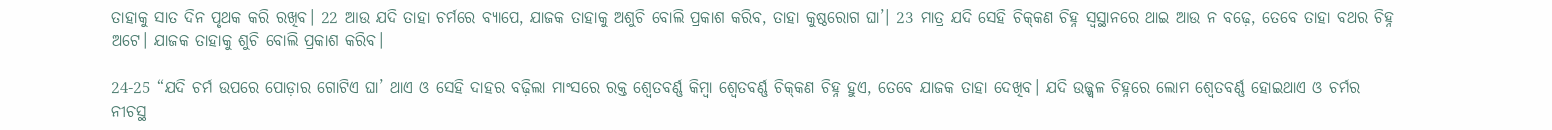ତାହାକୁ ସାତ ଦିନ ପୃଥକ କରି ରଖିବ। 22 ଆଉ ଯଦି ତାହା ଚର୍ମରେ ବ୍ୟାପେ, ଯାଜକ ତାହାକୁ ଅଶୁଚି ବୋଲି ପ୍ରକାଶ କରିବ, ତାହା କୁଷ୍ଠରୋଗ ଘା’। 23 ମାତ୍ର ଯଦି ସେହି ଚି‌‌କ୍‌‌‌କଣ ଚିହ୍ନ ସ୍ୱସ୍ଥାନରେ ଥାଇ ଆଉ ନ ବଢ଼େ, ତେବେ ତାହା ବଥର ଚିହ୍ନ ଅଟେ। ଯାଜକ ତାହାକୁ ଶୁଚି ବୋଲି ପ୍ରକାଶ କରିବ।

24-25 “ଯଦି ଚର୍ମ ଉପରେ ପୋଡ଼ାର ଗୋଟିଏ ଘା’ ଥାଏ ଓ ସେହି ଦାହର ବଢ଼ିଲା ମାଂସରେ ରକ୍ତ ଶ୍ୱେତବର୍ଣ୍ଣ କିମ୍ବା ଶ୍ୱେତବର୍ଣ୍ଣ ଚି‌‌କ୍‌‌‌କଣ ଚିହ୍ନ ହୁଏ, ତେବେ ଯାଜକ ତାହା ଦେଖିବ। ଯଦି ଉଜ୍ଜ୍ୱଳ ଚିହ୍ନରେ ଲୋମ ଶ୍ୱେତବର୍ଣ୍ଣ ହୋଇଥାଏ ଓ ଚର୍ମର ନୀଚସ୍ଥ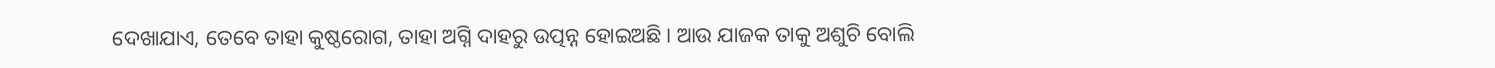ଦେଖାଯାଏ, ତେବେ ତାହା କୁଷ୍ଠରୋଗ, ତାହା ଅଗ୍ନି ଦାହରୁ ଉତ୍ପନ୍ନ ହୋଇଅଛି। ଆଉ ଯାଜକ ତାକୁ ଅଶୁଚି ବୋଲି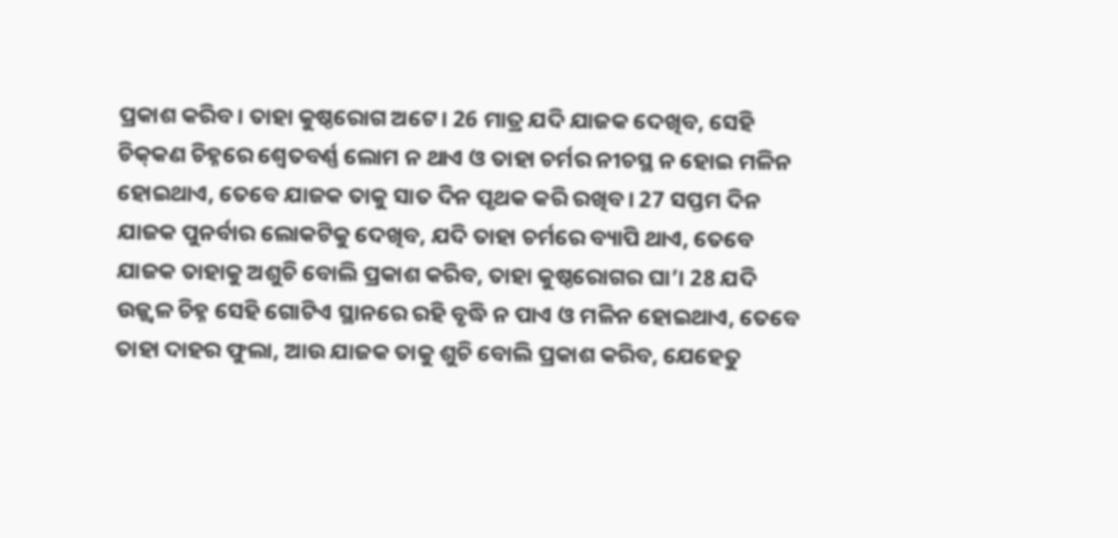ପ୍ରକାଶ କରିବ। ତାହା କୁଷ୍ଠରୋଗ ଅଟେ। 26 ମାତ୍ର ଯଦି ଯାଜକ ଦେଖିବ, ସେହି ଚି‌‌କ୍‌‌‌କଣ ଚିହ୍ନରେ ଶ୍ୱେତବର୍ଣ୍ଣ ଲୋମ ନ ଥାଏ ଓ ତାହା ଚର୍ମର ନୀଚସ୍ଥ ନ ହୋଇ ମଳିନ ହୋଇଥାଏ, ତେବେ ଯାଜକ ତାକୁ ସାତ ଦିନ ପୃଥକ କରି ରଖିବ। 27 ସପ୍ତମ ଦିନ ଯାଜକ ପୁନର୍ବାର ଲୋକଟିକୁ ଦେଖିବ, ଯଦି ତାହା ଚର୍ମରେ ବ୍ୟାପି ଥାଏ, ତେବେ ଯାଜକ ତାହାକୁ ଅଶୁଚି ବୋଲି ପ୍ରକାଶ କରିବ, ତାହା କୁଷ୍ଠରୋଗର ଘା’। 28 ଯଦି ଉଜ୍ଜ୍ୱଳ ଚିହ୍ନ ସେହି ଗୋଟିଏ ସ୍ଥାନରେ ରହି ବୃଦ୍ଧି ନ ପାଏ ଓ ମଳିନ ହୋଇଥାଏ, ତେବେ ତାହା ଦାହର ଫୁଲା, ଆଉ ଯାଜକ ତାକୁ ଶୁଚି ବୋଲି ପ୍ରକାଶ କରିବ, ଯେହେତୁ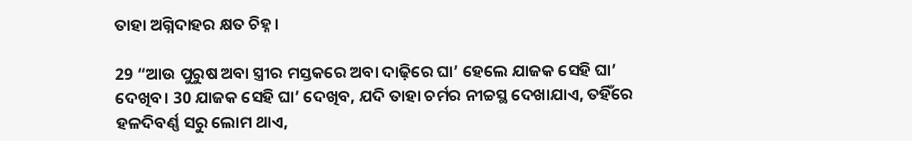ତାହା ଅଗ୍ନିଦାହର କ୍ଷତ ଚିହ୍ନ।

29 “ଆଉ ପୁରୁଷ ଅବା ସ୍ତ୍ରୀର ମସ୍ତକରେ ଅବା ଦାଢ଼ିରେ ଘା’ ହେଲେ ଯାଜକ ସେହି ଘା’ ଦେଖିବ। 30 ଯାଜକ ସେହି ଘା’ ଦେଖିବ, ଯଦି ତାହା ଚର୍ମର ନୀଚ୍ଚସ୍ଥ ଦେଖାଯାଏ, ତହିଁରେ ହଳଦିବର୍ଣ୍ଣ ସରୁ ଲୋମ ଥାଏ,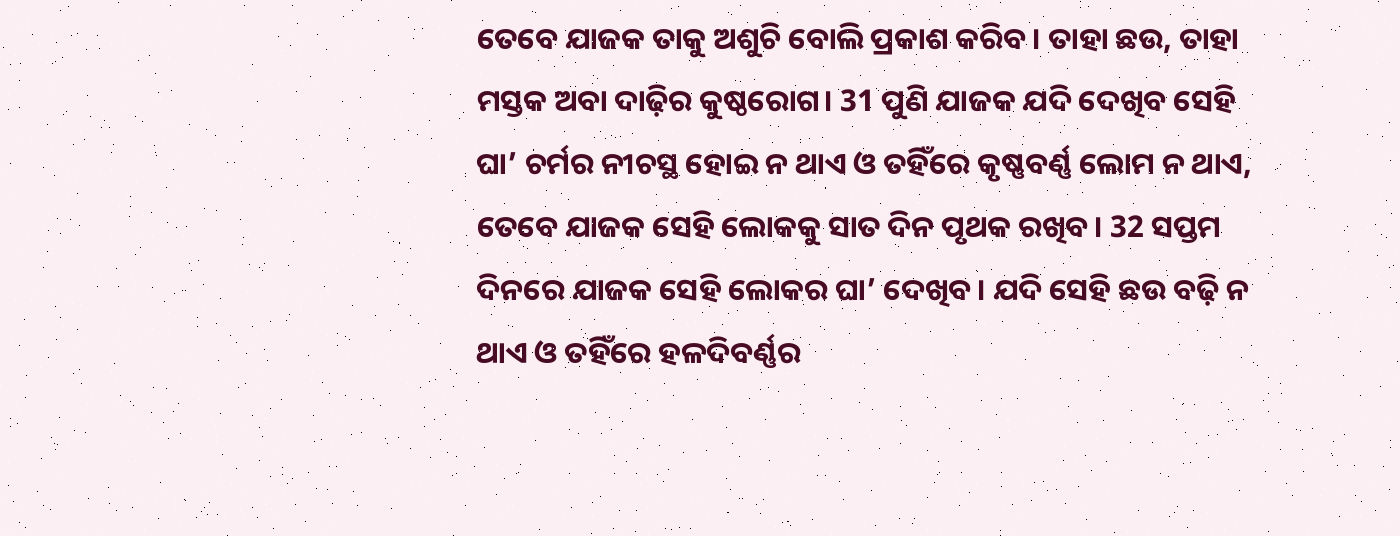ତେବେ ଯାଜକ ତାକୁ ଅଶୁଚି ବୋଲି ପ୍ରକାଶ କରିବ। ତାହା ଛଉ, ତାହା ମସ୍ତକ ଅବା ଦାଢ଼ିର କୁଷ୍ଠରୋଗ। 31 ପୁଣି ଯାଜକ ଯଦି ଦେଖିବ ସେହି ଘା’ ଚର୍ମର ନୀଚସ୍ଥ ହୋଇ ନ ଥାଏ ଓ ତହିଁରେ କୃଷ୍ଣବର୍ଣ୍ଣ ଲୋମ ନ ଥାଏ, ତେବେ ଯାଜକ ସେହି ଲୋକକୁ ସାତ ଦିନ ପୃଥକ ରଖିବ। 32 ସପ୍ତମ ଦିନରେ ଯାଜକ ସେହି ଲୋକର ଘା’ ଦେଖିବ। ଯଦି ସେହି ଛଉ ବଢ଼ି ନ ଥାଏ ଓ ତହିଁରେ ହଳଦିବର୍ଣ୍ଣର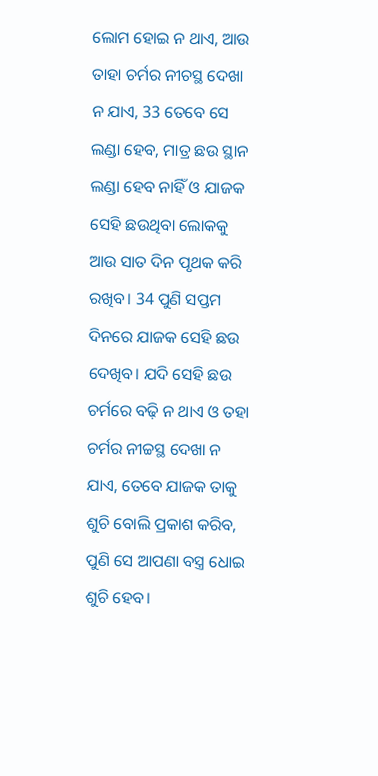ଲୋମ ହୋଇ ନ ଥାଏ, ଆଉ ତାହା ଚର୍ମର ନୀଚସ୍ଥ ଦେଖା ନ ଯାଏ, 33 ତେବେ ସେ ଲଣ୍ଡା ହେବ, ମାତ୍ର ଛଉ ସ୍ଥାନ ଲଣ୍ଡା ହେବ ନାହିଁ ଓ ଯାଜକ ସେହି ଛଉଥିବା ଲୋକକୁ ଆଉ ସାତ ଦିନ ପୃଥକ କରି ରଖିବ। 34 ପୁଣି ସପ୍ତମ ଦିନରେ ଯାଜକ ସେହି ଛଉ ଦେଖିବ। ଯଦି ସେହି ଛଉ ଚର୍ମରେ ବଢ଼ି ନ ଥାଏ ଓ ତହା ଚର୍ମର ନୀଚ୍ଚସ୍ଥ ଦେଖା ନ ଯାଏ, ତେବେ ଯାଜକ ତାକୁ ଶୁଚି ବୋଲି ପ୍ରକାଶ କରିବ, ପୁଣି ସେ ଆପଣା ବସ୍ତ୍ର ଧୋଇ ଶୁଚି ହେବ।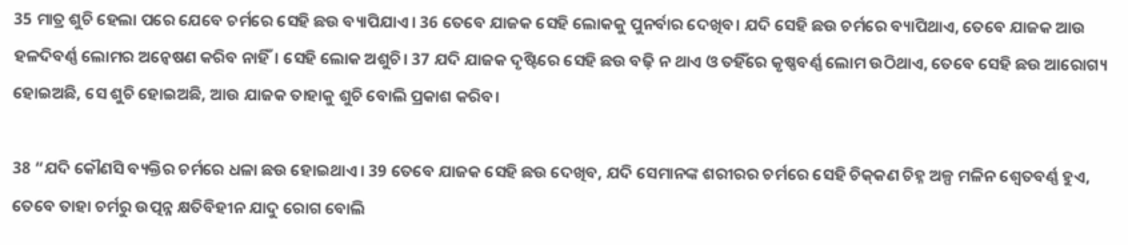35 ମାତ୍ର ଶୁଚି ହେଲା ପରେ ଯେବେ ଚର୍ମରେ ସେହି ଛଉ ବ୍ୟାପିଯାଏ। 36 ତେବେ ଯାଜକ ସେହି ଲୋକକୁ ପୁନର୍ବାର ଦେଖିବ। ଯଦି ସେହି ଛଉ ଚର୍ମରେ ବ୍ୟାପିଥାଏ, ତେବେ ଯାଜକ ଆଉ ହଳଦିବର୍ଣ୍ଣ ଲୋମର ଅନ୍ୱେଷଣ କରିବ ନାହିଁ। ସେହି ଲୋକ ଅଶୁଚି। 37 ଯଦି ଯାଜକ ଦୃଷ୍ଟିରେ ସେହି ଛଉ ବଢ଼ି ନ ଥାଏ ଓ ତହିଁରେ କୃଷ୍ଣବର୍ଣ୍ଣ ଲୋମ ଉଠିଥାଏ, ତେବେ ସେହି ଛଉ ଆରୋଗ୍ୟ ହୋଇଅଛି, ସେ ଶୁଚି ହୋଇଅଛି, ଆଉ ଯାଜକ ତାହାକୁ ଶୁଚି ବୋଲି ପ୍ରକାଶ କରିବ।

38 “ଯଦି କୌଣସି ବ୍ୟକ୍ତିର ଚର୍ମରେ ଧଳା ଛଉ ହୋଇଥାଏ। 39 ତେବେ ଯାଜକ ସେହି ଛଉ ଦେଖିବ, ଯଦି ସେମାନଙ୍କ ଶରୀରର ଚର୍ମରେ ସେହି ଚି‌‌କ୍‌‌‌କଣ ଚିହ୍ନ ଅଳ୍ପ ମଳିନ ଶ୍ୱେତବର୍ଣ୍ଣ ହୁଏ, ତେବେ ତାହା ଚର୍ମରୁ ଉତ୍ପନ୍ନ କ୍ଷତିବିହୀନ ଯାଦୁ ରୋଗ ବୋଲି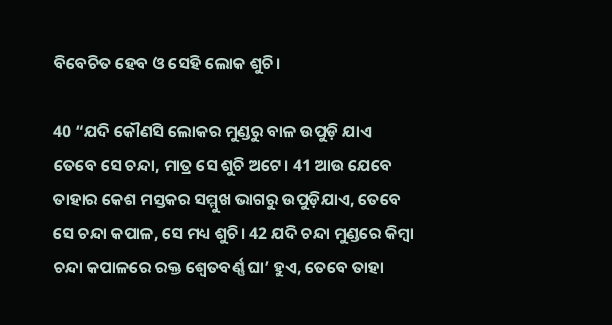ବିବେଚିତ ହେବ ଓ ସେହି ଲୋକ ଶୁଚି।

40 “ଯଦି କୌଣସି ଲୋକର ମୁଣ୍ଡରୁ ବାଳ ଉପୁଡ଼ି ଯାଏ ତେବେ ସେ ଚନ୍ଦା, ମାତ୍ର ସେ ଶୁଚି ଅଟେ। 41 ଆଉ ଯେବେ ତାହାର କେଶ ମସ୍ତକର ସମ୍ମୁଖ ଭାଗରୁ ଉପୁଡ଼ିଯାଏ, ତେବେ ସେ ଚନ୍ଦା କପାଳ, ସେ ମଧ୍ୟ ଶୁଚି। 42 ଯଦି ଚନ୍ଦା ମୁଣ୍ଡରେ କିମ୍ବା ଚନ୍ଦା କପାଳରେ ରକ୍ତ ଶ୍ୱେତବର୍ଣ୍ଣ ଘା’ ହୁଏ, ତେବେ ତାହା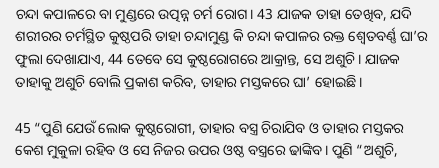ଚନ୍ଦା କପାଳରେ ବା ମୁଣ୍ଡରେ ଉତ୍ପନ୍ନ ଚର୍ମ ରୋଗ। 43 ଯାଜକ ତାହା ତେଖିବ, ଯଦି ଶରୀରର ଚର୍ମସ୍ଥିତ କୁଷ୍ଠପରି ତାହା ଚନ୍ଦାମୁଣ୍ଡ କି ଚନ୍ଦା କପାଳର ରକ୍ତ ଶ୍ୱେତବର୍ଣ୍ଣ ଘା’ର ଫୁଲା ଦେଖାଯାଏ, 44 ତେବେ ସେ କୁଷ୍ଠରୋଗରେ ଆକ୍ରାନ୍ତ, ସେ ଅଶୁଚି। ଯାଜକ ତାହାକୁ ଅଶୁଚି ବୋଲି ପ୍ରକାଶ କରିବ, ତାହାର ମସ୍ତକରେ ଘା’ ହୋଇଛି।

45 “ପୁଣି ଯେଉଁ ଲୋକ କୁଷ୍ଠରୋଗୀ, ତାହାର ବସ୍ତ୍ର ଚିରାଯିବ ଓ ତାହାର ମସ୍ତକର କେଶ ମୁକୁଳା ରହିବ ଓ ସେ ନିଜର ଉପର ଓଷ୍ଠ ବସ୍ତ୍ରରେ ଢାଙ୍କିବ। ପୁଣି “ଅଶୁଚି,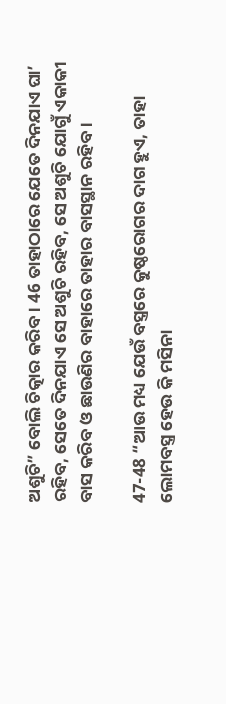ଅଶୁଚି” ବୋଲି ଚିତ୍କାର କରିବ। 46 ତାହାଠାରେ ଯେତେ ଦିନଯାଏ ଘା’ ରହିବ, ସେତେ ଦିନଯାଏ ସେ ଅଶୁଚି ରହିବ, ସେ ଅଶୁଚି ଯୋଗୁଁ ଏକାକୀ ବାସ କରିବ ଓ ଛାଉଣିର ବାହାରେ ତାହାର ବାସସ୍ଥାନ ରହିବ।

47-48 “ଆଉ ମଧ୍ୟ ଯେଉଁ ବସ୍ତ୍ରରେ କୁଷ୍ଠରୋଗର ଦାଗ ହୁଏ, ତାହା ଲୋମବସ୍ତ୍ର ହେଉ କି ମସିନା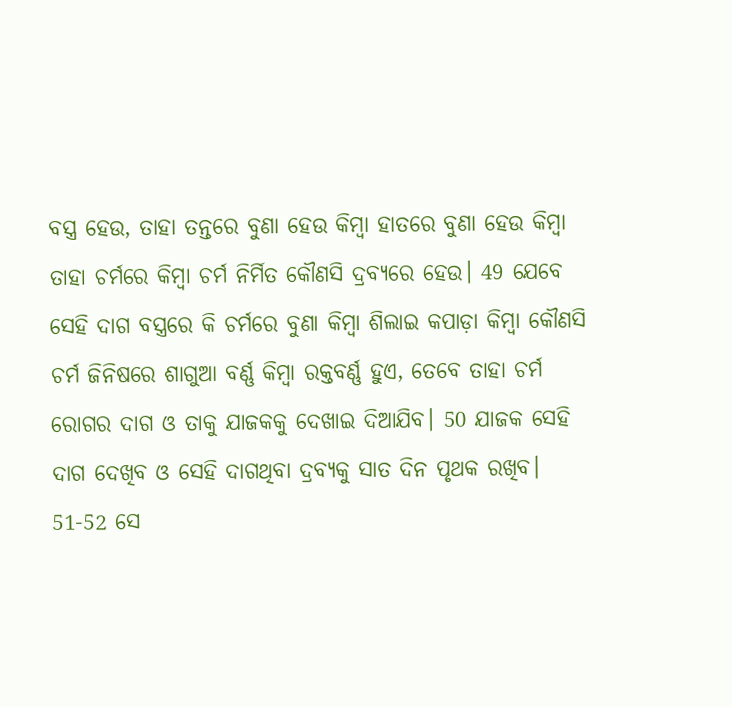ବସ୍ତ୍ର ହେଉ, ତାହା ତନ୍ତରେ ବୁଣା ହେଉ କିମ୍ବା ହାତରେ ବୁଣା ହେଉ କିମ୍ବା ତାହା ଚର୍ମରେ କିମ୍ବା ଚର୍ମ ନିର୍ମିତ କୌଣସି ଦ୍ରବ୍ୟରେ ହେଉ। 49 ଯେବେ ସେହି ଦାଗ ବସ୍ତ୍ରରେ କି ଚର୍ମରେ ବୁଣା କିମ୍ବା ଶିଲାଇ କପାଡ଼ା କିମ୍ବା କୌଣସି ଚର୍ମ ଜିନିଷରେ ଶାଗୁଆ ବର୍ଣ୍ଣ କିମ୍ବା ରକ୍ତବର୍ଣ୍ଣ ହୁଏ, ତେବେ ତାହା ଚର୍ମ ରୋଗର ଦାଗ ଓ ତାକୁ ଯାଜକକୁ ଦେଖାଇ ଦିଆଯିବ। 50 ଯାଜକ ସେହି ଦାଗ ଦେଖିବ ଓ ସେହି ଦାଗଥିବା ଦ୍ରବ୍ୟକୁ ସାତ ଦିନ ପୃଥକ ରଖିବ। 51-52 ସେ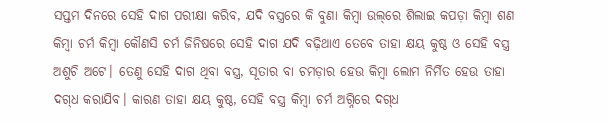ସପ୍ତମ ଦିନରେ ସେହି ଦାଗ ପରୀକ୍ଷା କରିବ, ଯଦି ବସ୍ତ୍ରରେ କି ବୁଣା କିମ୍ବା ଉ‌‌‌ଲ୍‌‌‌ରେ ଶିଲାଇ କପଡ଼ା କିମ୍ବା ଶଣ କିମ୍ବା ଚର୍ମ କିମ୍ବା କୌଣସି ଚର୍ମ ଜିନିଷରେ ସେହି ଦାଗ ଯଦି ବଢ଼ିଥାଏ ତେବେ ତାହା କ୍ଷୟ କୁଷ୍ଠ ଓ ସେହି ବସ୍ତ୍ର ଅଶୁଚି ଅଟେ। ତେଣୁ ସେହି ଦାଗ ଥିବା ବସ୍ତ୍ର, ସୂତାର ବା ଚମଡ଼ାର ହେଉ କିମ୍ବା ଲୋମ ନିର୍ମିତ ହେଉ ତାହା ଦ‌‌‌‌ଗ୍‌‌‌‌ଧ କରାଯିବ। କାରଣ ତାହା କ୍ଷୟ କୁଷ୍ଠ, ସେହି ବସ୍ତ୍ର କିମ୍ବା ଚର୍ମ ଅଗ୍ନିରେ ଦ‌‌‌‌ଗ୍‌‌‌‌ଧ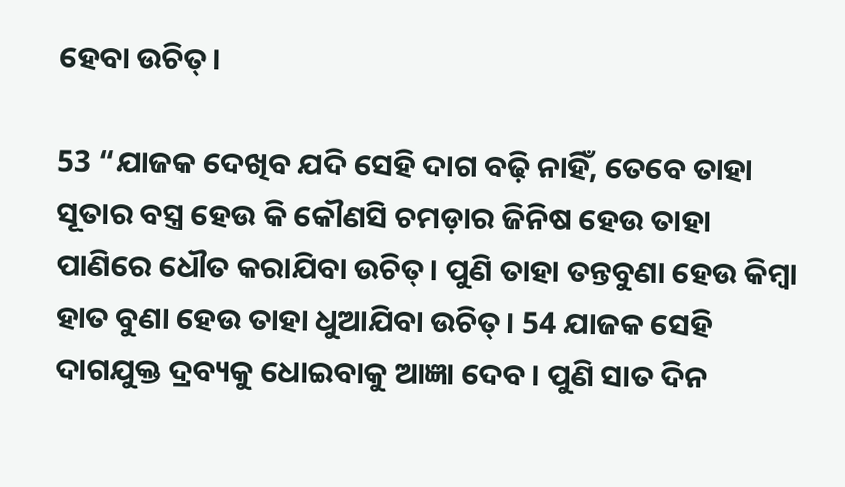ହେବା ଉଚିତ୍।

53 “ଯାଜକ ଦେଖିବ ଯଦି ସେହି ଦାଗ ବଢ଼ି ନାହିଁ, ତେବେ ତାହା ସୂତାର ବସ୍ତ୍ର ହେଉ କି କୌଣସି ଚମଡ଼ାର ଜିନିଷ ହେଉ ତାହା ପାଣିରେ ଧୌତ କରାଯିବା ଉଚିତ୍। ପୁଣି ତାହା ତନ୍ତବୁଣା ହେଉ କିମ୍ବା ହାତ ବୁଣା ହେଉ ତାହା ଧୁଆଯିବା ଉଚିତ୍। 54 ଯାଜକ ସେହି ଦାଗଯୁକ୍ତ ଦ୍ରବ୍ୟକୁ ଧୋଇବାକୁ ଆଜ୍ଞା ଦେବ। ପୁଣି ସାତ ଦିନ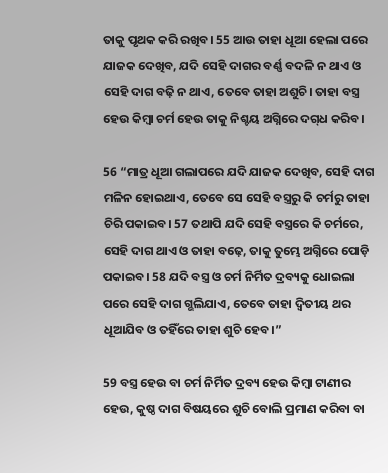ତାକୁ ପୃଥକ କରି ରଖିବ। 55 ଆଉ ତାହା ଧୂଆ ହେଲା ପରେ ଯାଜକ ଦେଖିବ, ଯଦି ସେହି ଦାଗର ବର୍ଣ୍ଣ ବଦଳି ନ ଥାଏ ଓ ସେହି ଦାଗ ବଢ଼ି ନ ଥାଏ, ତେବେ ତାହା ଅଶୁଚି। ତାହା ବସ୍ତ୍ର ହେଉ କିମ୍ବା ଚର୍ମ ହେଉ ତାକୁ ନିଶ୍ଚୟ ଅଗ୍ନିରେ ଦ‌‌‌‌ଗ୍‌‌‌‌ଧ କରିବ।

56 “ମାତ୍ର ଧୂଆ ଗଲାପରେ ଯଦି ଯାଜକ ଦେଖିବ, ସେହି ଦାଗ ମଳିନ ହୋଇଥାଏ, ତେବେ ସେ ସେହି ବସ୍ତ୍ରରୁ କି ଚର୍ମରୁ ତାହା ଚିରି ପକାଇବ। 57 ତଥାପି ଯଦି ସେହି ବସ୍ତ୍ରରେ କି ଚର୍ମରେ, ସେହି ଦାଗ ଥାଏ ଓ ତାହା ବଢ଼େ, ତାକୁ ତୁମ୍ଭେ ଅଗ୍ନିରେ ପୋଡ଼ି ପକାଇବ। 58 ଯଦି ବସ୍ତ୍ର ଓ ଚର୍ମ ନିର୍ମିତ ଦ୍ରବ୍ୟକୁ ଧୋଇଲା ପରେ ସେହି ଦାଗ ଗ୍ଭଲିଯାଏ, ତେବେ ତାହା ଦ୍ୱିତୀୟ ଥର ଧୂଆଯିବ ଓ ତହିଁରେ ତାହା ଶୁଚି ହେବ।”

59 ବସ୍ତ୍ର ହେଉ ବା ଚର୍ମ ନିର୍ମିତ ଦ୍ରବ୍ୟ ହେଉ କିମ୍ବା ଟାଣୀର ହେଉ, କୁଷ୍ଠ ଦାଗ ବିଷୟରେ ଶୁଚି ବୋଲି ପ୍ରମାଣ କରିବା ବା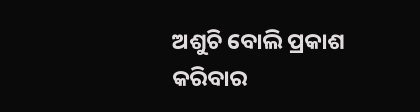ଅଶୁଚି ବୋଲି ପ୍ରକାଶ କରିବାର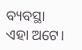ବ୍ୟବସ୍ଥା ଏହା ଅଟେ।